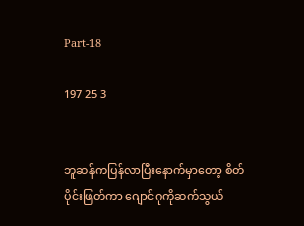Part-18

197 25 3


ဘူဆန်ကပြန်လာပြီးနောက်မှာတော့ စိတ်ပိုင်းဖြတ်ကာ ဂျောင်ဂုကိုဆက်သွယ်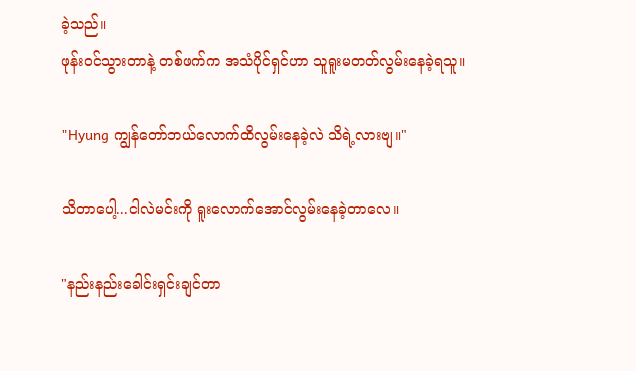ခဲ့သည်။
ဖုန်းဝင်သွားတာနဲ့ တစ်ဖက်က အသံပိုင်ရှင်ဟာ သူရူးမတတ်လွမ်းနေခဲ့ရသူ။

"Hyung ကျွန်တော်ဘယ်လောက်ထိလွမ်းနေခဲ့လဲ သိရဲ့လားဗျ။"

သိတာပေါ့...ငါလဲမင်းကို ရူးလောက်အောင်လွမ်းနေခဲ့တာလေ။

"နည်းနည်းခေါင်းရှင်းချင်တာ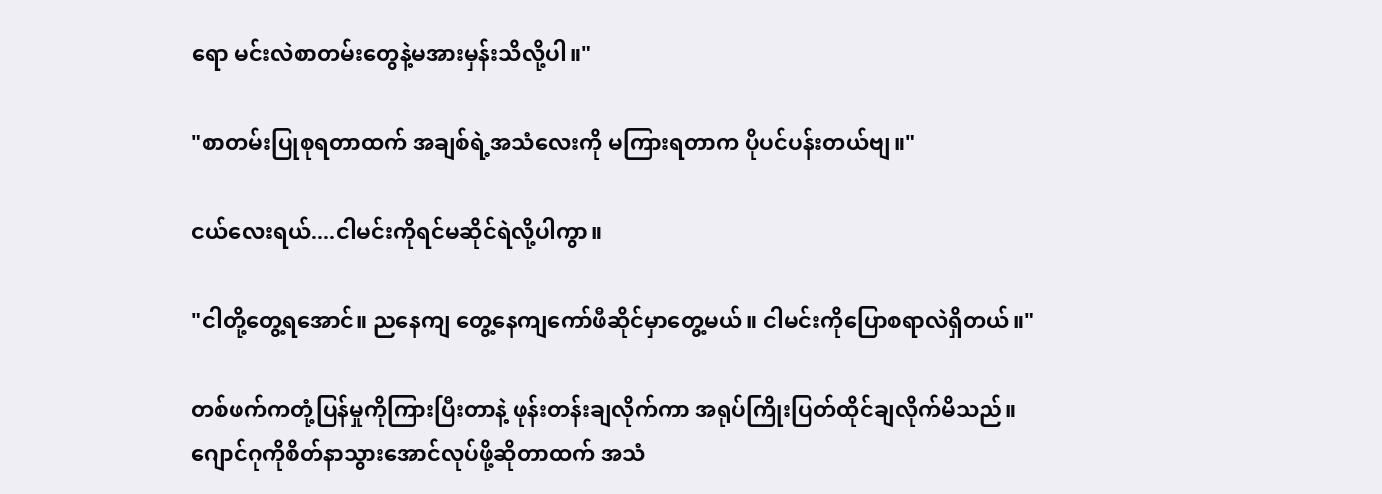ရော မင်းလဲစာတမ်းတွေနဲ့မအားမှန်းသိလို့ပါ။"

"စာတမ်းပြုစုရတာထက် အချစ်ရဲ့အသံလေးကို မကြားရတာက ပိုပင်ပန်းတယ်ဗျ။"

ငယ်လေးရယ်....ငါမင်းကိုရင်မဆိုင်ရဲလို့ပါကွာ။

"ငါတို့တွေ့ရအောင်။ ညနေကျ တွေ့နေကျကော်ဖီဆိုင်မှာတွေ့မယ်။ ငါမင်းကိုပြောစရာလဲရှိတယ်။"

တစ်ဖက်ကတုံ့ပြန်မှုကိုကြားပြီးတာနဲ့ ဖုန်းတန်းချလိုက်ကာ အရုပ်ကြိုးပြတ်ထိုင်ချလိုက်မိသည်။
ဂျောင်ဂုကိုစိတ်နာသွားအောင်လုပ်ဖို့ဆိုတာထက် အသံ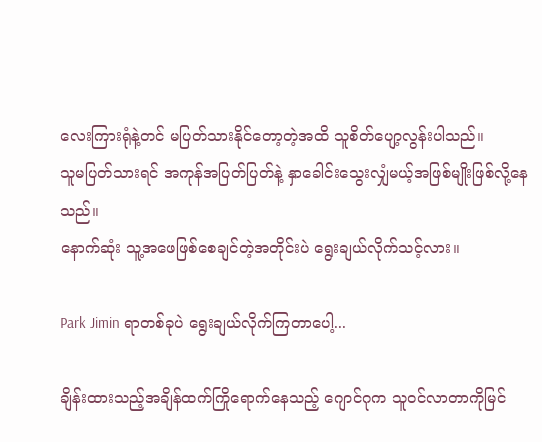လေးကြားရုံနဲ့တင် မပြတ်သားနိုင်တော့တဲ့အထိ သူစိတ်ပျော့လွန်းပါသည်။
သူမပြတ်သားရင် အကုန်အပြတ်ပြတ်နဲ့ နှာခေါင်းသွေးလျှံမယ့်အဖြစ်မျိုးဖြစ်လို့နေသည်။
နောက်ဆုံး သူ့အဖေဖြစ်စေချင်တဲ့အတိုင်းပဲ ရွေးချယ်လိုက်သင့်လား။

Park Jimin ရာတစ်ခုပဲ ရွေးချယ်လိုက်ကြတာပေါ့...

ချိန်းထားသည့်အချိန်ထက်ကြိုရောက်နေသည့် ဂျောင်ဂုက သူဝင်လာတာကိုမြင်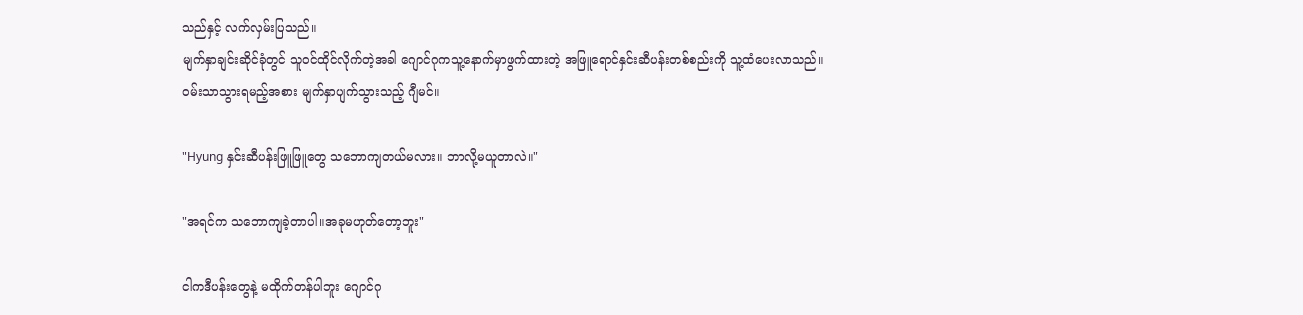သည်နှင့် လက်လှမ်းပြသည်။
မျက်နှာချင်းဆိုင်ခုံတွင် သူဝင်ထိုင်လိုက်တဲ့အခါ ဂျောင်ဂုကသူ့နောက်မှာဖွက်ထားတဲ့ အဖြူရောင်နှင်းဆီပန်းတစ်စည်းကို သူ့ထံပေးလာသည်။
ဝမ်းသာသွားရမည့်အစား မျက်နှာပျက်သွားသည့် ဂျီမင်။

"Hyung နှင်းဆီပန်းဖြူဖြူတွေ သဘောကျတယ်မလား။ ဘာလို့မယူတာလဲ။"

"အရင်က သဘောကျခဲ့တာပါ။အခုမဟုတ်တော့ဘူး"

ငါကဒီပန်းတွေနဲ့ မထိုက်တန်ပါဘူး ဂျောင်ဂု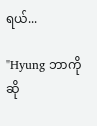ရယ်...

"Hyung ဘာကိုဆို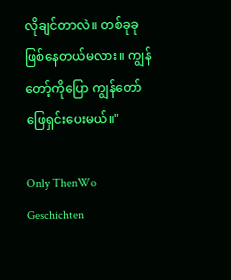လိုချင်တာလဲ။ တစ်ခုခုဖြစ်နေတယ်မလား။ ကျွန်တော့်ကိုပြော ကျွန်တော်ဖြေရှင်းပေးမယ်။"

Only ThenWo Geschichten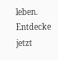leben. Entdecke jetzt